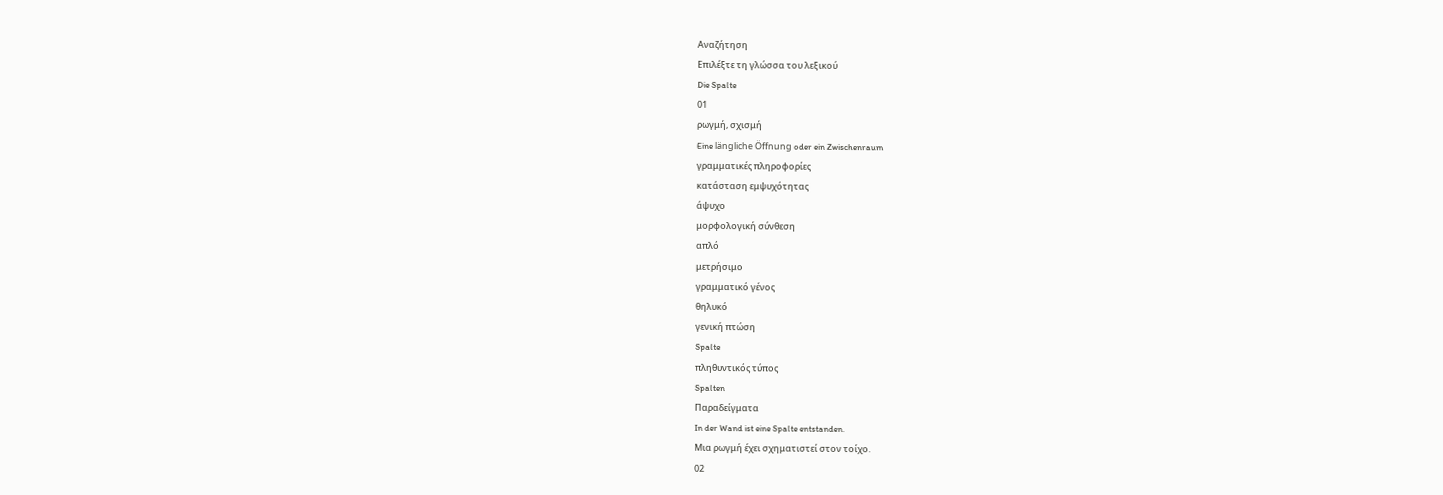Αναζήτηση
Επιλέξτε τη γλώσσα του λεξικού
Die Spalte
01
ρωγμή, σχισμή
Eine längliche Öffnung oder ein Zwischenraum
γραμματικές πληροφορίες
κατάσταση εμψυχότητας
άψυχο
μορφολογική σύνθεση
απλό
μετρήσιμο
γραμματικό γένος
θηλυκό
γενική πτώση
Spalte
πληθυντικός τύπος
Spalten
Παραδείγματα
In der Wand ist eine Spalte entstanden.
Μια ρωγμή έχει σχηματιστεί στον τοίχο.
02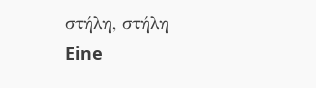στήλη, στήλη
Eine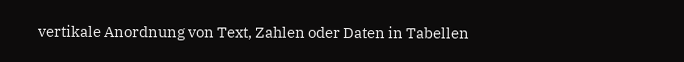vertikale Anordnung von Text, Zahlen oder Daten in Tabellen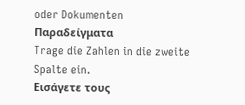oder Dokumenten
Παραδείγματα
Trage die Zahlen in die zweite Spalte ein.
Εισάγετε τους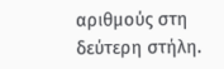αριθμούς στη δεύτερη στήλη.